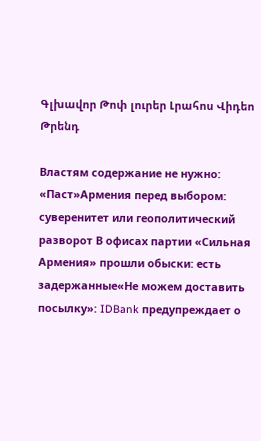Գլխավոր Թոփ լուրեր Լրահոս Վիդեո Թրենդ

Властям содержание не нужно: «Паст»Армения перед выбором: суверенитет или геополитический разворот В офисах партии «Сильная Армения» прошли обыски: есть задержанные«Не можем доставить посылку»: IDBank предупреждает о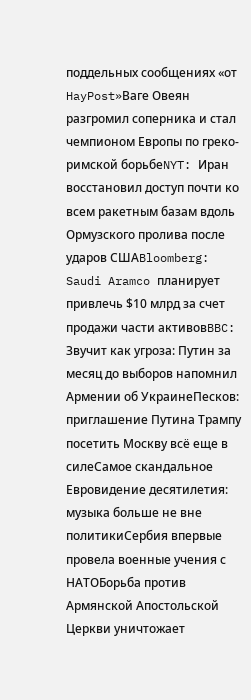поддельных сообщениях «от HayPost»Ваге Овеян разгромил соперника и стал чемпионом Европы по греко-римской борьбеNYT: Иран восстановил доступ почти ко всем ракетным базам вдоль Ормузского пролива после ударов СШАBloomberg: Saudi Aramco планирует привлечь $10 млрд за счет продажи части активовBBC: Звучит как угроза: Путин за месяц до выборов напомнил Армении об УкраинеПесков: приглашение Путина Трампу посетить Москву всё еще в силеСамое скандальное Евровидение десятилетия: музыка больше не вне политикиСербия впервые провела военные учения с НАТОБорьба против Армянской Апостольской Церкви уничтожает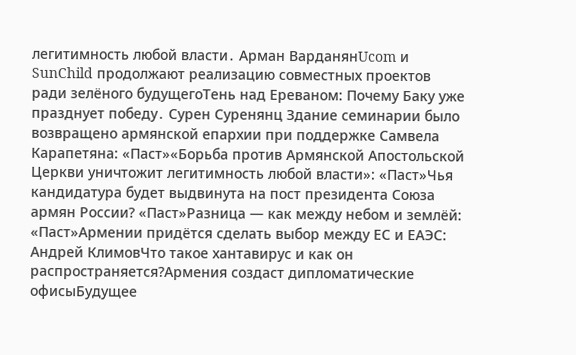легитимность любой власти․ Арман ВарданянUcom и SunChild продолжают реализацию совместных проектов ради зелёного будущегоТень над Ереваном: Почему Баку уже празднует победу․ Сурен Суренянц Здание семинарии было возвращено армянской епархии при поддержке Самвела Карапетяна: «Паст»«Борьба против Армянской Апостольской Церкви уничтожит легитимность любой власти»: «Паст»Чья кандидатура будет выдвинута на пост президента Союза армян России? «Паст»Разница — как между небом и землёй: «Паст»Армении придётся сделать выбор между ЕС и ЕАЭС: Андрей КлимовЧто такое хантавирус и как он распространяется?Армения создаст дипломатические офисыБудущее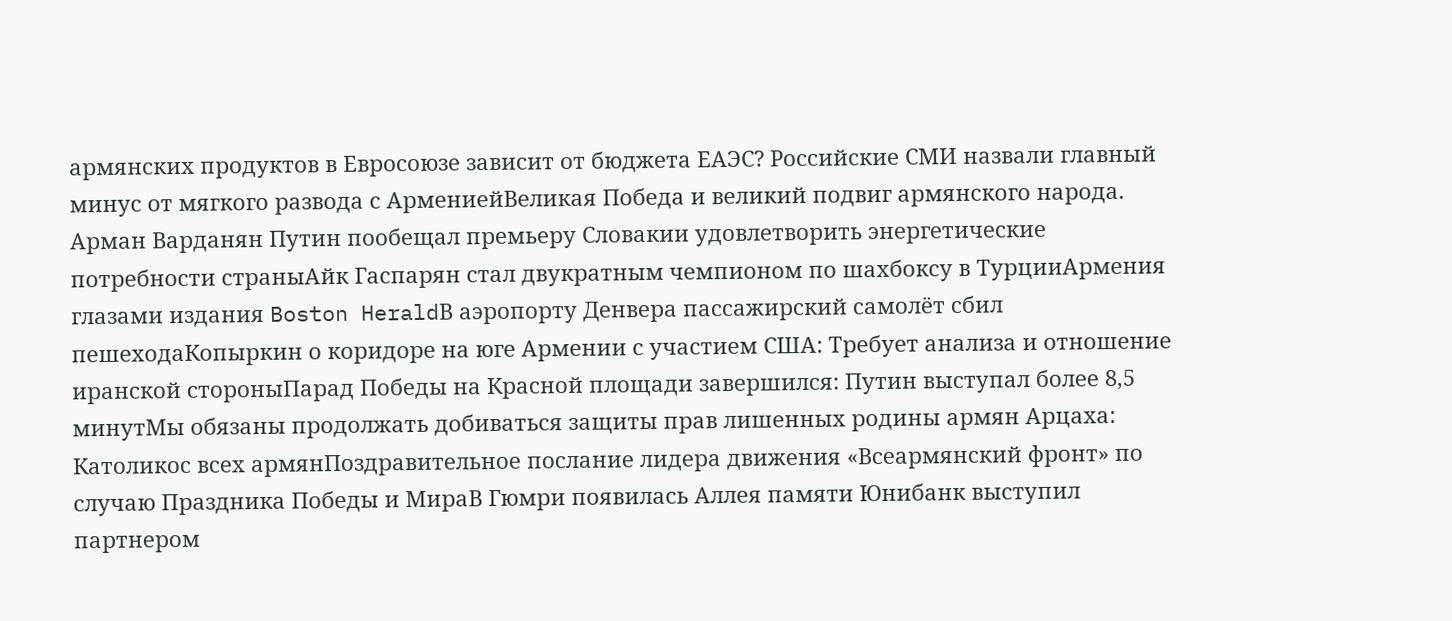армянских продуктов в Евросоюзе зависит от бюджета ЕАЭС? Российские СМИ назвали главный минус от мягкого развода с АрмениейВеликая Победа и великий подвиг армянского народа. Арман Варданян Путин пообещал премьеру Словакии удовлетворить энергетические потребности страныАйк Гаспарян стал двукратным чемпионом по шахбоксу в ТурцииАрмения глазами издания Boston HeraldВ аэропорту Денвера пассажирский самолёт сбил пешеходаКопыркин о коридоре на юге Армении с участием США: Требует анализа и отношение иранской стороныПарад Победы на Красной площади завершился: Путин выступал более 8,5 минутМы обязаны продолжать добиваться защиты прав лишенных родины армян Арцаха: Католикос всех армянПоздравительное послание лидера движения «Всеармянский фронт» по случаю Праздника Победы и МираВ Гюмри появилась Аллея памяти Юнибанк выступил партнером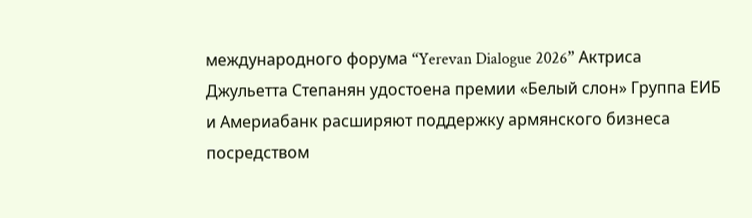международного форума “Yerevan Dialogue 2026” Актриса Джульетта Степанян удостоена премии «Белый слон» Группа ЕИБ и Америабанк расширяют поддержку армянского бизнеса посредством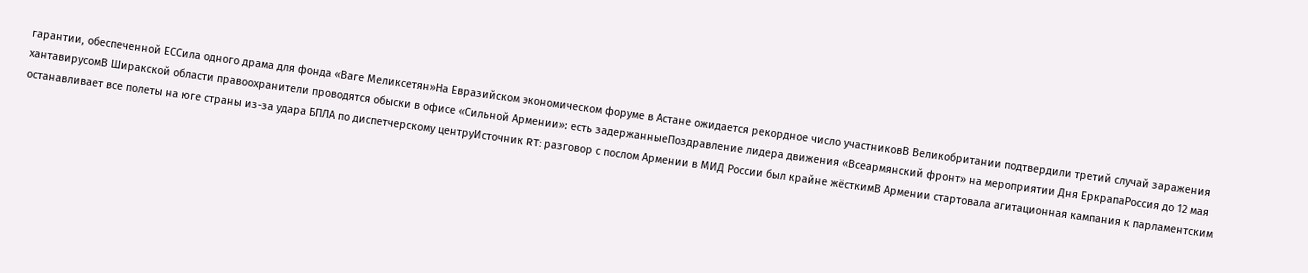гарантии, обеспеченной ЕССила одного драма для фонда «Ваге Меликсетян»На Евразийском экономическом форуме в Астане ожидается рекордное число участниковВ Великобритании подтвердили третий случай заражения хантавирусомВ Ширакской области правоохранители проводятся обыски в офисе «Сильной Армении»: есть задержанныеПоздравление лидера движения «Всеармянский фронт» на мероприятии Дня ЕркрапаРоссия до 12 мая останавливает все полеты на юге страны из-за удара БПЛА по диспетчерскому центруИсточник RT: разговор с послом Армении в МИД России был крайне жёсткимВ Армении стартовала агитационная кампания к парламентским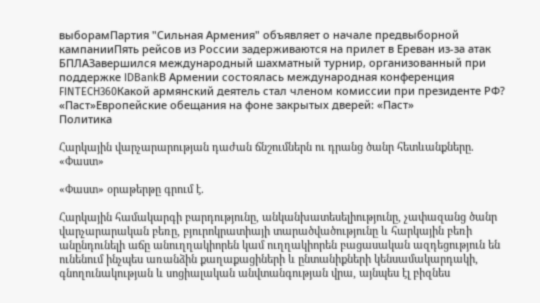выборамПартия "Сильная Армения" объявляет о начале предвыборной кампанииПять рейсов из России задерживаются на прилет в Ереван из-за атак БПЛАЗавершился международный шахматный турнир, организованный при поддержке IDBankВ Армении состоялась международная конференция FINTECH360Какой армянский деятель стал членом комиссии при президенте РФ? «Паст»Европейские обещания на фоне закрытых дверей: «Паст»
Политика

Հարկային վարչարարության դաժան ճնշումներն ու դրանց ծանր հետևանքները. «Փաստ»

«Փաստ» օրաթերթը գրում է.

Հարկային համակարգի բարդությունը, անկանխատեսելիությունը, չափազանց ծանր վարչարարական բեռը, բյուրոկրատիայի տարածվածությունը և հարկային բեռի անընդունելի աճը անուղղակիորեն կամ ուղղակիորեն բացասական ազդեցություն են ունենում ինչպես առանձին քաղաքացիների և ընտանիքների կենսամակարդակի, գնողունակության և սոցիալական անվտանգության վրա, այնպես էլ բիզնես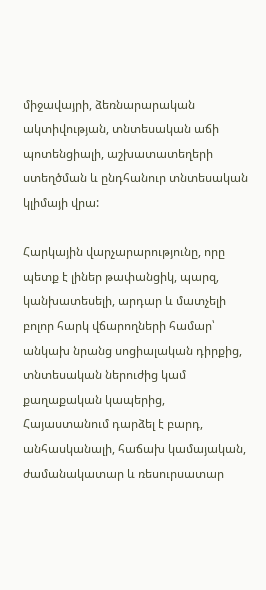միջավայրի, ձեռնարարական ակտիվության, տնտեսական աճի պոտենցիալի, աշխատատեղերի ստեղծման և ընդհանուր տնտեսական կլիմայի վրա:

Հարկային վարչարարությունը, որը պետք է լիներ թափանցիկ, պարզ, կանխատեսելի, արդար և մատչելի բոլոր հարկ վճարողների համար՝ անկախ նրանց սոցիալական դիրքից, տնտեսական ներուժից կամ քաղաքական կապերից, Հայաստանում դարձել է բարդ, անհասկանալի, հաճախ կամայական, ժամանակատար և ռեսուրսատար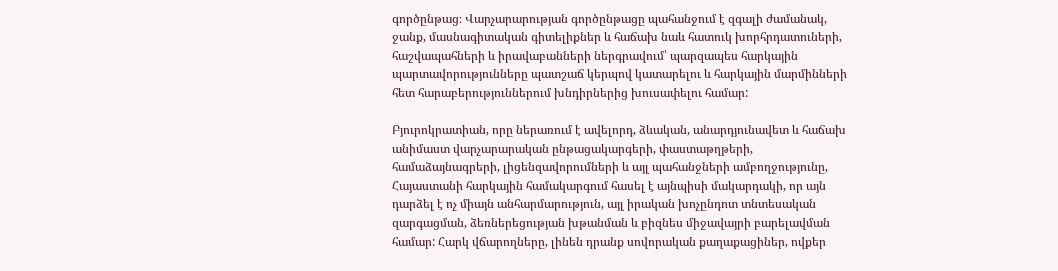գործընթաց։ Վարչարարության գործընթացը պահանջում է զգալի ժամանակ, ջանք, մասնագիտական գիտելիքներ և հաճախ նաև հատուկ խորհրդատուների, հաշվապահների և իրավաբանների ներգրավում՝ պարզապես հարկային պարտավորությունները պատշաճ կերպով կատարելու և հարկային մարմինների հետ հարաբերություններում խնդիրներից խուսափելու համար:

Բյուրոկրատիան, որը ներառում է ավելորդ, ձևական, անարդյունավետ և հաճախ անիմաստ վարչարարական ընթացակարգերի, փաստաթղթերի, համաձայնագրերի, լիցենզավորումների և այլ պահանջների ամբողջությունը, Հայաստանի հարկային համակարգում հասել է այնպիսի մակարդակի, որ այն դարձել է ոչ միայն անհարմարություն, այլ իրական խոչընդոտ տնտեսական զարգացման, ձեռներեցության խթանման և բիզնես միջավայրի բարելավման համար: Հարկ վճարողները, լինեն դրանք սովորական քաղաքացիներ, ովքեր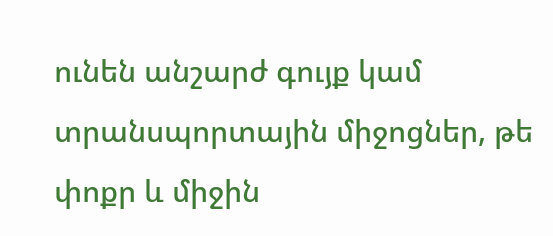ունեն անշարժ գույք կամ տրանսպորտային միջոցներ, թե փոքր և միջին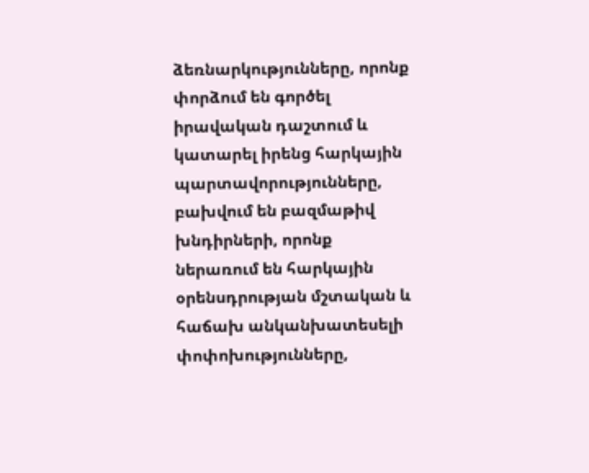ձեռնարկությունները, որոնք փորձում են գործել իրավական դաշտում և կատարել իրենց հարկային պարտավորությունները, բախվում են բազմաթիվ խնդիրների, որոնք ներառում են հարկային օրենսդրության մշտական և հաճախ անկանխատեսելի փոփոխությունները,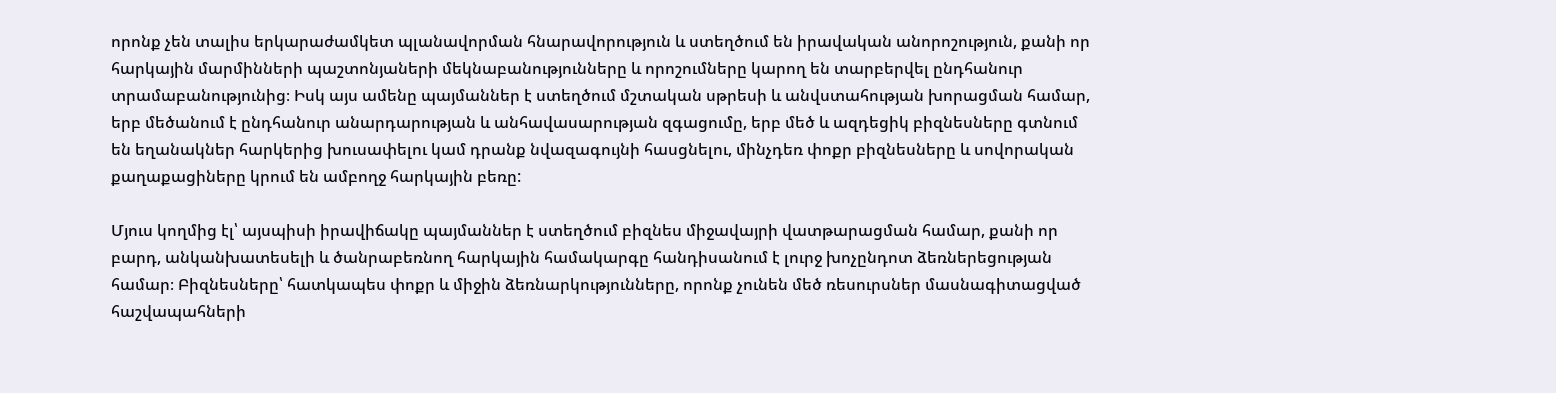որոնք չեն տալիս երկարաժամկետ պլանավորման հնարավորություն և ստեղծում են իրավական անորոշություն, քանի որ հարկային մարմինների պաշտոնյաների մեկնաբանությունները և որոշումները կարող են տարբերվել ընդհանուր տրամաբանությունից։ Իսկ այս ամենը պայմաններ է ստեղծում մշտական սթրեսի և անվստահության խորացման համար, երբ մեծանում է ընդհանուր անարդարության և անհավասարության զգացումը, երբ մեծ և ազդեցիկ բիզնեսները գտնում են եղանակներ հարկերից խուսափելու կամ դրանք նվազագույնի հասցնելու, մինչդեռ փոքր բիզնեսները և սովորական քաղաքացիները կրում են ամբողջ հարկային բեռը:

Մյուս կողմից էլ՝ այսպիսի իրավիճակը պայմաններ է ստեղծում բիզնես միջավայրի վատթարացման համար, քանի որ բարդ, անկանխատեսելի և ծանրաբեռնող հարկային համակարգը հանդիսանում է լուրջ խոչընդոտ ձեռներեցության համար։ Բիզնեսները՝ հատկապես փոքր և միջին ձեռնարկությունները, որոնք չունեն մեծ ռեսուրսներ մասնագիտացված հաշվապահների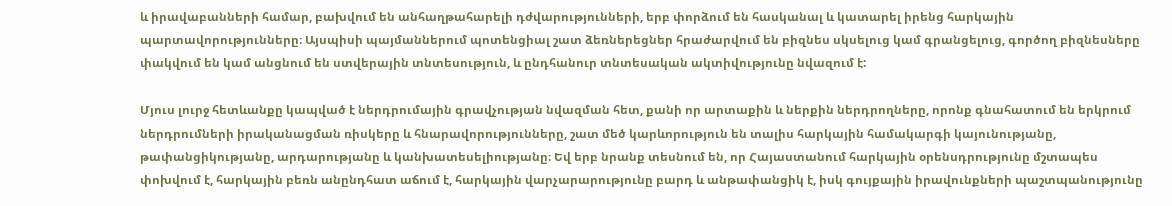և իրավաբանների համար, բախվում են անհաղթահարելի դժվարությունների, երբ փորձում են հասկանալ և կատարել իրենց հարկային պարտավորությունները։ Այսպիսի պայմաններում պոտենցիալ շատ ձեռներեցներ հրաժարվում են բիզնես սկսելուց կամ գրանցելուց, գործող բիզնեսները փակվում են կամ անցնում են ստվերային տնտեսություն, և ընդհանուր տնտեսական ակտիվությունը նվազում է:

Մյուս լուրջ հետևանքը կապված է ներդրումային գրավչության նվազման հետ, քանի որ արտաքին և ներքին ներդրողները, որոնք գնահատում են երկրում ներդրումների իրականացման ռիսկերը և հնարավորությունները, շատ մեծ կարևորություն են տալիս հարկային համակարգի կայունությանը, թափանցիկությանը, արդարությանը և կանխատեսելիությանը։ Եվ երբ նրանք տեսնում են, որ Հայաստանում հարկային օրենսդրությունը մշտապես փոխվում է, հարկային բեռն անընդհատ աճում է, հարկային վարչարարությունը բարդ և անթափանցիկ է, իսկ գույքային իրավունքների պաշտպանությունը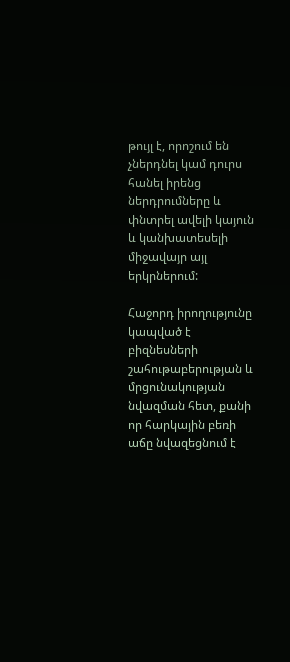թույլ է, որոշում են չներդնել կամ դուրս հանել իրենց ներդրումները և փնտրել ավելի կայուն և կանխատեսելի միջավայր այլ երկրներում:

Հաջորդ իրողությունը կապված է բիզնեսների շահութաբերության և մրցունակության նվազման հետ, քանի որ հարկային բեռի աճը նվազեցնում է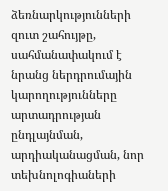ձեռնարկությունների զուտ շահույթը, սահմանափակում է նրանց ներդրումային կարողությունները արտադրության ընդլայնման, արդիականացման, նոր տեխնոլոգիաների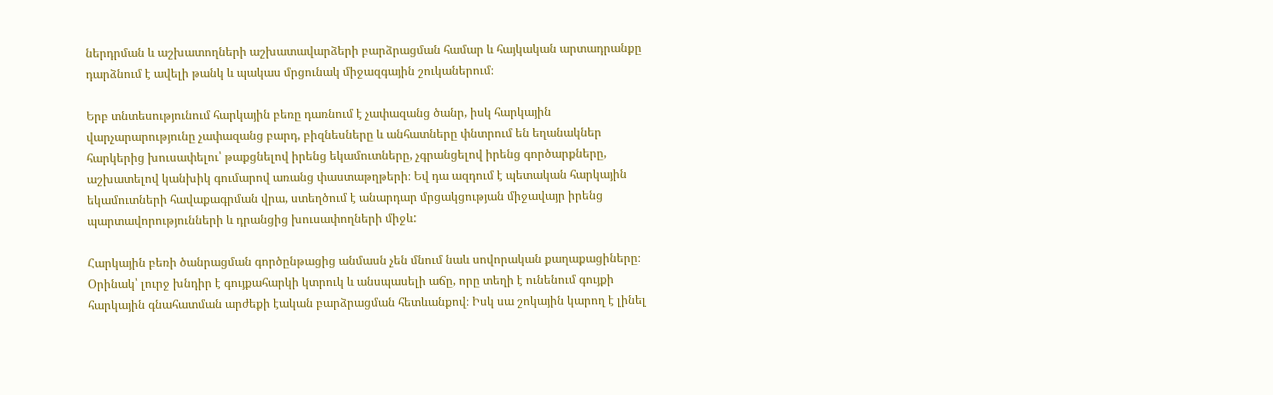ներդրման և աշխատողների աշխատավարձերի բարձրացման համար և հայկական արտադրանքը դարձնում է ավելի թանկ և պակաս մրցունակ միջազգային շուկաներում։

Երբ տնտեսությունում հարկային բեռը դառնում է չափազանց ծանր, իսկ հարկային վարչարարությունը չափազանց բարդ, բիզնեսները և անհատները փնտրում են եղանակներ հարկերից խուսափելու՝ թաքցնելով իրենց եկամուտները, չգրանցելով իրենց գործարքները, աշխատելով կանխիկ գումարով առանց փաստաթղթերի։ Եվ դա ազդում է պետական հարկային եկամուտների հավաքագրման վրա, ստեղծում է անարդար մրցակցության միջավայր իրենց պարտավորությունների և դրանցից խուսափողների միջև:

Հարկային բեռի ծանրացման գործընթացից անմասն չեն մնում նաև սովորական քաղաքացիները։ Օրինակ՝ լուրջ խնդիր է գույքահարկի կտրուկ և անսպասելի աճը, որը տեղի է ունենում գույքի հարկային գնահատման արժեքի էական բարձրացման հետևանքով։ Իսկ սա շոկային կարող է լինել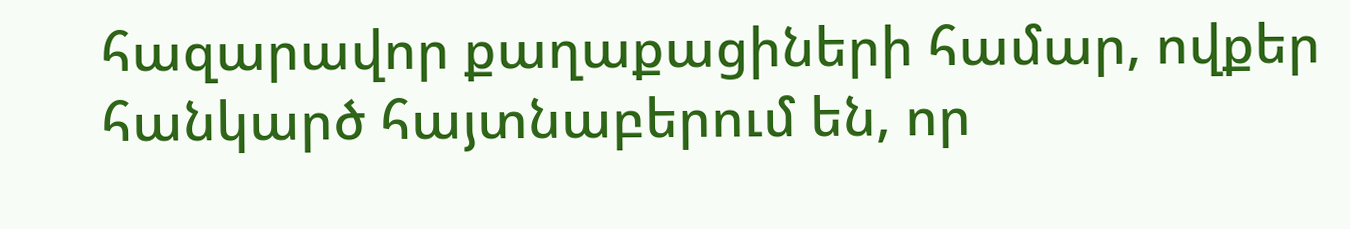հազարավոր քաղաքացիների համար, ովքեր հանկարծ հայտնաբերում են, որ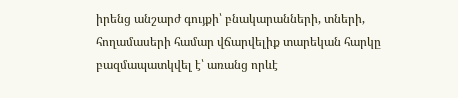իրենց անշարժ գույքի՝ բնակարանների, տների, հողամասերի համար վճարվելիք տարեկան հարկը բազմապատկվել է՝ առանց որևէ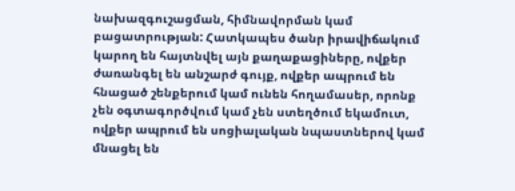նախազգուշացման, հիմնավորման կամ բացատրության: Հատկապես ծանր իրավիճակում կարող են հայտնվել այն քաղաքացիները, ովքեր ժառանգել են անշարժ գույք, ովքեր ապրում են հնացած շենքերում կամ ունեն հողամասեր, որոնք չեն օգտագործվում կամ չեն ստեղծում եկամուտ, ովքեր ապրում են սոցիալական նպաստներով կամ մնացել են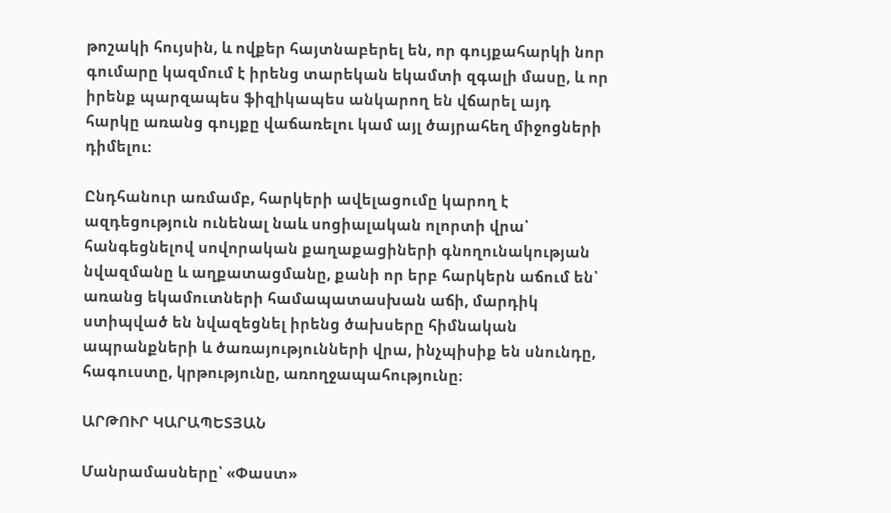թոշակի հույսին, և ովքեր հայտնաբերել են, որ գույքահարկի նոր գումարը կազմում է իրենց տարեկան եկամտի զգալի մասը, և որ իրենք պարզապես ֆիզիկապես անկարող են վճարել այդ հարկը առանց գույքը վաճառելու կամ այլ ծայրահեղ միջոցների դիմելու:

Ընդհանուր առմամբ, հարկերի ավելացումը կարող է ազդեցություն ունենալ նաև սոցիալական ոլորտի վրա՝ հանգեցնելով սովորական քաղաքացիների գնողունակության նվազմանը և աղքատացմանը, քանի որ երբ հարկերն աճում են՝ առանց եկամուտների համապատասխան աճի, մարդիկ ստիպված են նվազեցնել իրենց ծախսերը հիմնական ապրանքների և ծառայությունների վրա, ինչպիսիք են սնունդը, հագուստը, կրթությունը, առողջապահությունը։

ԱՐԹՈՒՐ ԿԱՐԱՊԵՏՅԱՆ

Մանրամասները՝ «Փաստ»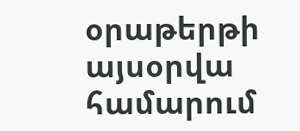օրաթերթի այսօրվա համարում